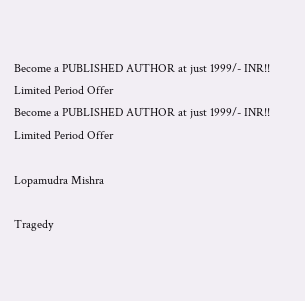Become a PUBLISHED AUTHOR at just 1999/- INR!! Limited Period Offer
Become a PUBLISHED AUTHOR at just 1999/- INR!! Limited Period Offer

Lopamudra Mishra

Tragedy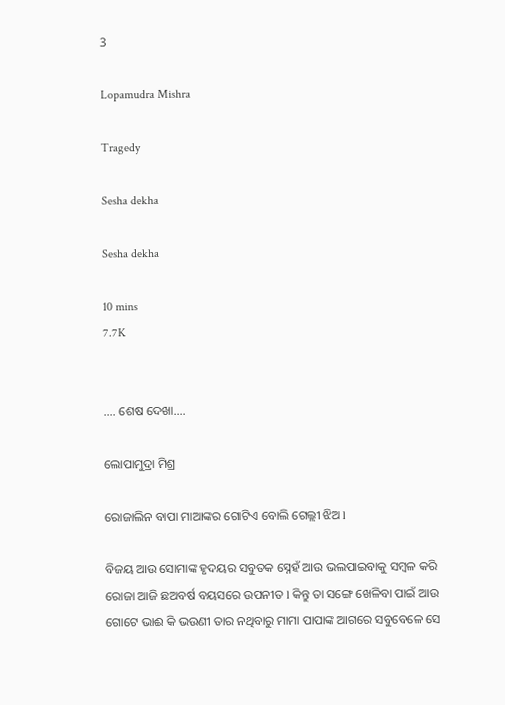3

Lopamudra Mishra

Tragedy

Sesha dekha

Sesha dekha

10 mins
7.7K


.... ଶେଷ ଦେଖା....

ଲୋପାମୁଦ୍ରା ମିଶ୍ର

ରୋଜାଲିନ ବାପା ମାଆଙ୍କର ଗୋଟିଏ ବୋଲି ଗେଲ୍ଲୀ ଝିଅ l

ବିଜୟ ଆଉ ସୋମାଙ୍କ ହୃଦୟର ସବୁତକ ସ୍ନେହଁ ଆଉ ଭଲପାଇବାକୁ ସମ୍ବଳ କରି ରୋଜା ଆଜି ଛଅବର୍ଷ ବୟସରେ ଉପନୀତ l କିନ୍ତୁ ତା ସଙ୍ଗେ ଖେଳିବା ପାଇଁ ଆଉ ଗୋଟେ ଭାଈ କି ଭଉଣୀ ତାର ନଥିବାରୁ ମାମା ପାପାଙ୍କ ଆଗରେ ସବୁବେଳେ ସେ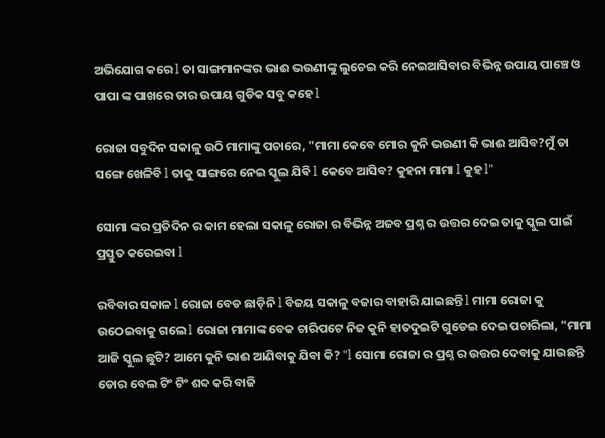ଅଭିଯୋଗ କରେ l ତା ସାଙ୍ଗମାନଙ୍କର ଭାଈ ଭଉଣୀଙ୍କୁ ଲୁଚେଇ କରି ନେଇଆସିବାର ବିଭିନ୍ନ ଉପାୟ ପାଞ୍ଚେ ଓ ପାପା ଙ୍କ ପାଖରେ ତାର ଉପାୟ ଗୁଡିକ ସବୁ କହେ l

ରୋଜା ସବୁଦିନ ସକାଳୁ ଉଠି ମାମାଙ୍କୁ ପଚାରେ, "ମାମା କେବେ ମୋର କୁନି ଭଉଣୀ କି ଭାଈ ଆସିବ?ମୁଁ ତା ସଙ୍ଗେ ଖେଳିବି l ତାକୁ ସାଙ୍ଗରେ ନେଇ ସ୍କୁଲ ଯିଵି l କେବେ ଆସିବ? କୁହନା ମାମା l କୁହ l"

ସୋମା ଙ୍କର ପ୍ରତିଦିନ ର କାମ ହେଲା ସକାଳୁ ରୋଜା ର ବିଭିନ୍ନ ଅଜବ ପ୍ରଶ୍ନ ର ଉତ୍ତର ଦେଇ ତାକୁ ସ୍କୁଲ ପାଇଁ ପ୍ରସ୍ତୁତ କରେଇବା l

ରବିବାର ସକାଳ l ରୋଜା ବେଡ ଛାଡ଼ିନି l ବିଜୟ ସକାଳୁ ବଜାର ବାହାରି ଯାଇଛନ୍ତି l ମାମା ରୋଜା କୁ ଉଠେଇବାକୁ ଗଲେ l ରୋଜା ମାମାଙ୍କ ବେକ ଚାରିପଟେ ନିଜ କୁନି ହାତଦୁଇଟି ଗୁଡେଇ ଦେଇ ପଚାରିଲା, "ମାମା ଆଜି ସ୍କୁଲ ଛୁଟି? ଆମେ କୁନି ଭାଈ ଆଣିବାକୁ ଯିବା କି? "l ସୋମା ରୋଜା ର ପ୍ରଶ୍ନ ର ଉତ୍ତର ଦେବାକୁ ଯାଉଛନ୍ତି ଡୋର ବେଲ ଟିଂ ଟିଂ ଶବ୍ଦ କରି ବାଜି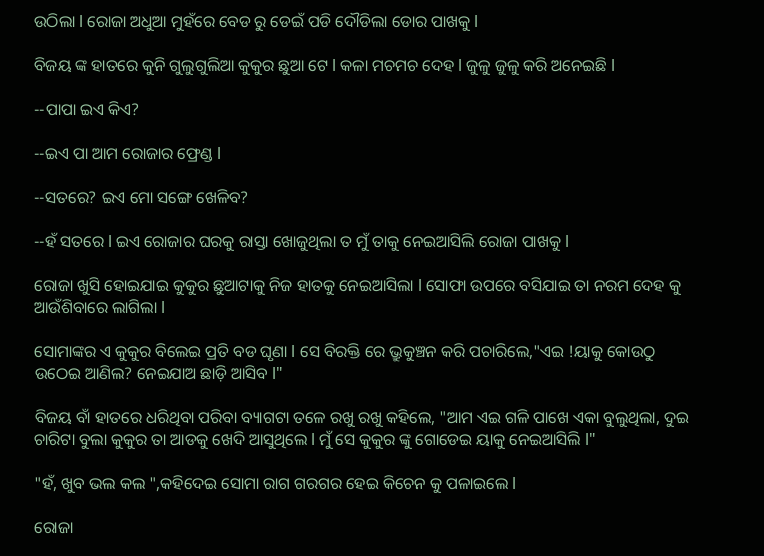ଉଠିଲା l ରୋଜା ଅଧୁଆ ମୁହଁରେ ବେଡ ରୁ ଡେଇଁ ପଡି ଦୌଡିଲା ଡୋର ପାଖକୁ l

ବିଜୟ ଙ୍କ ହାତରେ କୁନି ଗୁଲୁଗୁଲିଆ କୁକୁର ଛୁଆ ଟେ l କଳା ମଚମଚ ଦେହ l ଜୁଳୁ ଜୁଳୁ କରି ଅନେଇଛି l

--ପାପା ଇଏ କିଏ?

--ଇଏ ପା ଆମ ରୋଜାର ଫ୍ରେଣ୍ଡ l

--ସତରେ? ଇଏ ମୋ ସଙ୍ଗେ ଖେଳିବ?

--ହଁ ସତରେ l ଇଏ ରୋଜାର ଘରକୁ ରାସ୍ତା ଖୋଜୁଥିଲା ତ ମୁଁ ତାକୁ ନେଇଆସିଲି ରୋଜା ପାଖକୁ l

ରୋଜା ଖୁସି ହୋଇଯାଇ କୁକୁର ଛୁଆଟାକୁ ନିଜ ହାତକୁ ନେଇଆସିଲା l ସୋଫା ଉପରେ ବସିଯାଇ ତା ନରମ ଦେହ କୁ ଆଉଁଶିବାରେ ଲାଗିଲା l

ସୋମାଙ୍କର ଏ କୁକୁର ବିଲେଇ ପ୍ରତି ବଡ ଘୃଣା l ସେ ବିରକ୍ତି ରେ ଭ୍ରୁକୁଞ୍ଚନ କରି ପଚାରିଲେ,"ଏଇ !ୟାକୁ କୋଉଠୁ ଉଠେଇ ଆଣିଲ? ନେଇଯାଅ ଛାଡ଼ି ଆସିବ l"

ବିଜୟ ବାଁ ହାତରେ ଧରିଥିବା ପରିବା ବ୍ୟାଗଟା ତଳେ ରଖୁ ରଖୁ କହିଲେ, "ଆମ ଏଇ ଗଳି ପାଖେ ଏକା ବୁଲୁଥିଲା, ଦୁଇ ଚାରିଟା ବୁଲା କୁକୁର ତା ଆଡକୁ ଖେଦି ଆସୁଥିଲେ l ମୁଁ ସେ କୁକୁର ଙ୍କୁ ଗୋଡେଇ ୟାକୁ ନେଇଆସିଲି l"

"ହଁ, ଖୁବ ଭଲ କଲ ",କହିଦେଇ ସୋମା ରାଗ ଗରଗର ହେଇ କିଚେନ କୁ ପଳାଇଲେ l

ରୋଜା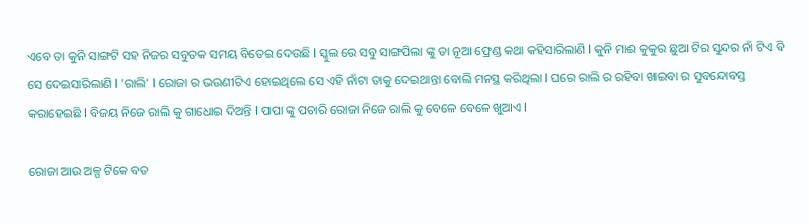ଏବେ ତା କୁନି ସାଙ୍ଗଟି ସହ ନିଜର ସବୁତକ ସମୟ ବିତେଇ ଦେଉଛି l ସ୍କୁଲ ରେ ସବୁ ସାଙ୍ଗପିଲା ଙ୍କୁ ତା ନୂଆ ଫ୍ରେଣ୍ଡ କଥା କହିସାରିଲାଣି l କୁନି ମାଈ କୁକୁର ଛୁଆ ଟିର ସୁନ୍ଦର ନାଁ ଟିଏ ଵି ସେ ଦେଇସାରିଲାଣି l 'ରାଲି' l ରୋଜା ର ଭଉଣୀଟିଏ ହୋଇଥିଲେ ସେ ଏହି ନାଁଟା ତାକୁ ଦେଇଥାନ୍ତା ବୋଲି ମନସ୍ଥ କରିଥିଲା l ଘରେ ରାଲି ର ରହିବା ଖାଇବା ର ସୁବନ୍ଦୋବସ୍ତ କରାହେଇଛି l ବିଜୟ ନିଜେ ରାଲି କୁ ଗାଧୋଇ ଦିଅନ୍ତି l ପାପା ଙ୍କୁ ପଚାରି ରୋଜା ନିଜେ ରାଲି କୁ ବେଳେ ବେଳେ ଖୁଆଏ l

ରୋଜା ଆଉ ଅଳ୍ପ ଟିକେ ବଡ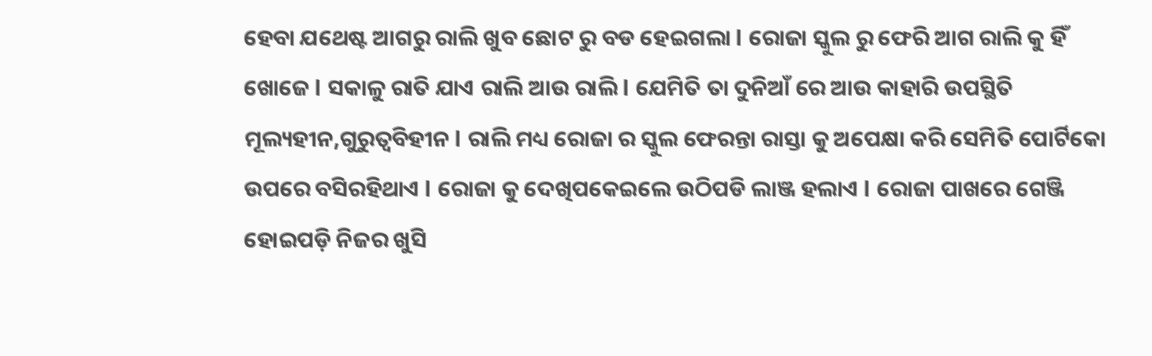ହେବା ଯଥେଷ୍ଟ ଆଗରୁ ରାଲି ଖୁବ ଛୋଟ ରୁ ବଡ ହେଇଗଲା l ରୋଜା ସ୍କୁଲ ରୁ ଫେରି ଆଗ ରାଲି କୁ ହିଁ ଖୋଜେ l ସକାଳୁ ରାତି ଯାଏ ରାଲି ଆଉ ରାଲି l ଯେମିତି ତା ଦୁନିଆଁ ରେ ଆଉ କାହାରି ଉପସ୍ଥିତି ମୂଲ୍ୟହୀନ,ଗୁରୁତ୍ୱବିହୀନ l ରାଲି ମଧ୍ୟ ରୋଜା ର ସ୍କୁଲ ଫେରନ୍ତା ରାସ୍ତା କୁ ଅପେକ୍ଷା କରି ସେମିତି ପୋର୍ଟିକୋ ଉପରେ ବସିରହିଥାଏ l ରୋଜା କୁ ଦେଖିପକେଇଲେ ଉଠିପଡି ଲାଞ୍ଜ ହଲାଏ l ରୋଜା ପାଖରେ ଗେଞ୍ଜି ହୋଇପଡ଼ି ନିଜର ଖୁସି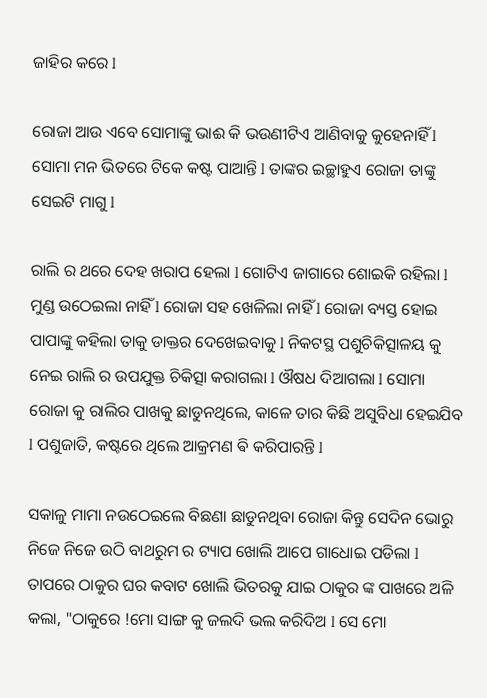ଜାହିର କରେ l

ରୋଜା ଆଉ ଏବେ ସୋମାଙ୍କୁ ଭାଈ କି ଭଉଣୀଟିଏ ଆଣିବାକୁ କୁହେନାହିଁ l ସୋମା ମନ ଭିତରେ ଟିକେ କଷ୍ଟ ପାଆନ୍ତି l ତାଙ୍କର ଇଚ୍ଛାହୁଏ ରୋଜା ତାଙ୍କୁ ସେଇଟି ମାଗୁ l

ରାଲି ର ଥରେ ଦେହ ଖରାପ ହେଲା l ଗୋଟିଏ ଜାଗାରେ ଶୋଇକି ରହିଲା l ମୁଣ୍ଡ ଉଠେଇଲା ନାହିଁ l ରୋଜା ସହ ଖେଳିଲା ନାହିଁ l ରୋଜା ବ୍ୟସ୍ତ ହୋଇ ପାପାଙ୍କୁ କହିଲା ତାକୁ ଡାକ୍ତର ଦେଖେଇବାକୁ l ନିକଟସ୍ଥ ପଶୁଚିକିତ୍ସାଳୟ କୁ ନେଇ ରାଲି ର ଉପଯୁକ୍ତ ଚିକିତ୍ସା କରାଗଲା l ଔଷଧ ଦିଆଗଲା l ସୋମା ରୋଜା କୁ ରାଲିର ପାଖକୁ ଛାଡୁନଥିଲେ, କାଳେ ତାର କିଛି ଅସୁବିଧା ହେଇଯିବ l ପଶୁଜାତି, କଷ୍ଟରେ ଥିଲେ ଆକ୍ରମଣ ଵି କରିପାରନ୍ତି l

ସକାଳୁ ମାମା ନଉଠେଇଲେ ବିଛଣା ଛାଡୁନଥିବା ରୋଜା କିନ୍ତୁ ସେଦିନ ଭୋରୁ ନିଜେ ନିଜେ ଉଠି ବାଥରୁମ ର ଟ୍ୟାପ ଖୋଲି ଆପେ ଗାଧୋଇ ପଡିଲା l ତାପରେ ଠାକୁର ଘର କବାଟ ଖୋଲି ଭିତରକୁ ଯାଇ ଠାକୁର ଙ୍କ ପାଖରେ ଅଳି କଲା, "ଠାକୁରେ !ମୋ ସାଙ୍ଗ କୁ ଜଲଦି ଭଲ କରିଦିଅ l ସେ ମୋ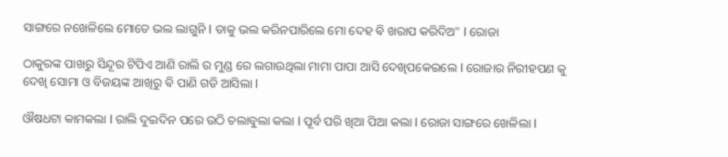ସାଙ୍ଗରେ ନଖେଳିଲେ ମୋତେ ଭଲ ଲାଗୁନି l ତାକୁ ଭଲ କରିନପାରିଲେ ମୋ ଦେହ ଵି ଖରାପ କରିଦିଅ" l ରୋଜା

ଠାକୁରଙ୍କ ପାଖରୁ ସିନ୍ଦୂର ଟିପିଏ ଆଣି ରାଲି ର ମୁଣ୍ଡ ରେ ଲଗାଉଥିଲା ମାମା ପାପା ଆସି ଦେଖିପକେଇଲେ l ରୋଜାର ନିରୀହପଣ କୁ ଦେଖି ସୋମା ଓ ବିଜୟଙ୍କ ଆଖିରୁ ଵି ପାଣି ଗଡି ଆସିଲା l

ଔଷଧଟା କାମକଲା l ରାଲି ଦୁଇଦିନ ପରେ ଉଠି ଚଲାବୁଲା କଲା l ପୂର୍ବ ପରି ଖିଆ ପିଆ କଲା l ରୋଜା ସାଙ୍ଗରେ ଖେଳିଲା l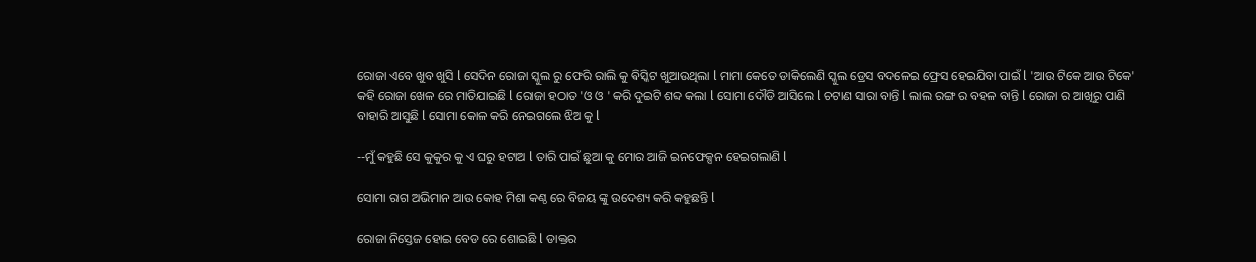ରୋଜା ଏବେ ଖୁବ ଖୁସି l ସେଦିନ ରୋଜା ସ୍କୁଲ ରୁ ଫେରି ରାଲି କୁ ଵିସ୍କିଟ ଖୁଆଉଥିଲା l ମାମା କେତେ ଡାକିଲେଣି ସ୍କୁଲ ଡ୍ରେସ ବଦଳେଇ ଫ୍ରେସ ହେଇଯିବା ପାଇଁ l 'ଆଉ ଟିକେ ଆଉ ଟିକେ' କହି ରୋଜା ଖେଳ ରେ ମାତିଯାଇଛି l ରୋଜା ହଠାତ 'ଓ ଓ ' କରି ଦୁଇଟି ଶବ୍ଦ କଲା l ସୋମା ଦୌଡି ଆସିଲେ l ଚଟାଣ ସାରା ବାନ୍ତି l ଲାଲ ରଙ୍ଗ ର ବହଳ ବାନ୍ତି l ରୋଜା ର ଆଖିରୁ ପାଣି ବାହାରି ଆସୁଛି l ସୋମା କୋଳ କରି ନେଇଗଲେ ଝିଅ କୁ l

--ମୁଁ କହୁଛି ସେ କୁକୁର କୁ ଏ ଘରୁ ହଟାଅ l ତାରି ପାଇଁ ଛୁଆ କୁ ମୋର ଆଜି ଇନଫେକ୍ସନ ହେଇଗଲାଣି l

ସୋମା ରାଗ ଅଭିମାନ ଆଉ କୋହ ମିଶା କଣ୍ଠ ରେ ବିଜୟ ଙ୍କୁ ଉଦେଶ୍ୟ କରି କହୁଛନ୍ତି l

ରୋଜା ନିସ୍ତେଜ ହୋଇ ବେଡ ରେ ଶୋଇଛି l ଡାକ୍ତର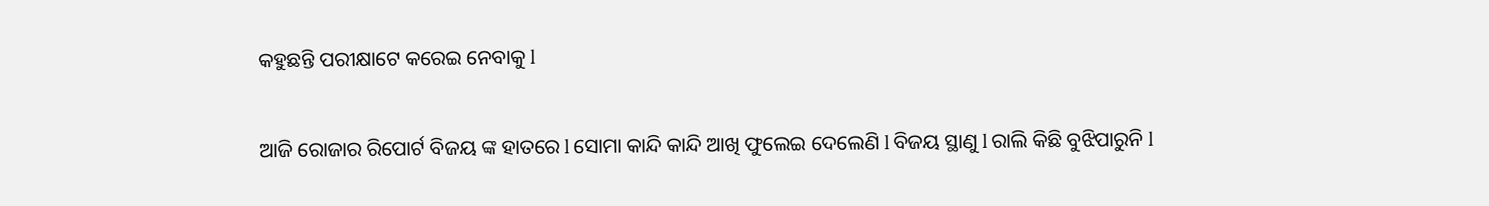କହୁଛନ୍ତି ପରୀକ୍ଷାଟେ କରେଇ ନେବାକୁ l

ଆଜି ରୋଜାର ରିପୋର୍ଟ ବିଜୟ ଙ୍କ ହାତରେ l ସୋମା କାନ୍ଦି କାନ୍ଦି ଆଖି ଫୁଲେଇ ଦେଲେଣି l ବିଜୟ ସ୍ଥାଣୁ l ରାଲି କିଛି ବୁଝିପାରୁନି l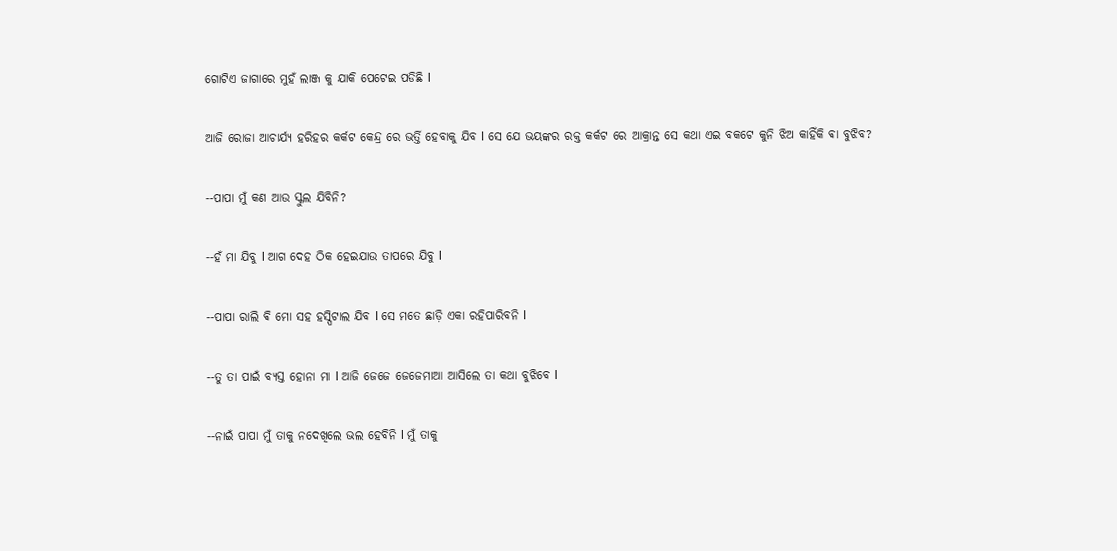ଗୋଟିଏ ଜାଗାରେ ମୁହଁ ଲାଞ୍ଜ କୁ ଯାକି ପେଟେଇ ପଡିଛି l

ଆଜି ରୋଜା ଆଚାର୍ଯ୍ୟ ହରିହର କର୍କଟ କେନ୍ଦ୍ର ରେ ଭର୍ତ୍ତି ହେବାକୁ ଯିବ l ସେ ଯେ ଭୟଙ୍କର ରକ୍ତ କର୍କଟ ରେ ଆକ୍ରାନ୍ତ ସେ କଥା ଏଇ ବକଟେ କୁନି ଝିଅ କାହିଁକି ଵା ବୁଝିବ?

--ପାପା ମୁଁ କଣ ଆଉ ସ୍କୁଲ ଯିବିନି?

--ହଁ ମା ଯିବୁ l ଆଗ ଦେହ ଠିକ ହେଇଯାଉ ତାପରେ ଯିବୁ l

--ପାପା ରାଲି ଵି ମୋ ସହ ହସ୍ପିଟାଲ ଯିବ l ସେ ମତେ ଛାଡ଼ି ଏକା ରହିପାରିବନି l

--ତୁ ତା ପାଇଁ ବ୍ୟସ୍ତ ହୋନା ମା l ଆଜି ଜେଜେ ଜେଜେମାଆ ଆସିଲେ ତା କଥା ବୁଝିବେ l

--ନାଇଁ ପାପା ମୁଁ ତାକୁ ନଦେଖିଲେ ଭଲ ହେବିନି l ମୁଁ ତାକୁ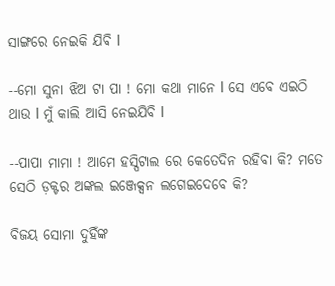ସାଙ୍ଗରେ ନେଇକି ଯିଵି l

--ମୋ ସୁନା ଝିଅ ଟା ପା ! ମୋ କଥା ମାନେ l ସେ ଏବେ ଏଇଠି ଥାଉ l ମୁଁ କାଲି ଆସି ନେଇଯିବି l

--ପାପା ମାମା ! ଆମେ ହସ୍ପିଟାଲ ରେ କେତେଦିନ ରହିବା କି? ମତେ ସେଠି ଡ଼କ୍ଟର ଅଙ୍କଲ ଇଞ୍ଜେକ୍ସନ ଲଗେଇଦେବେ କି?

ବିଜୟ ସୋମା ଦୁହିଁଙ୍କ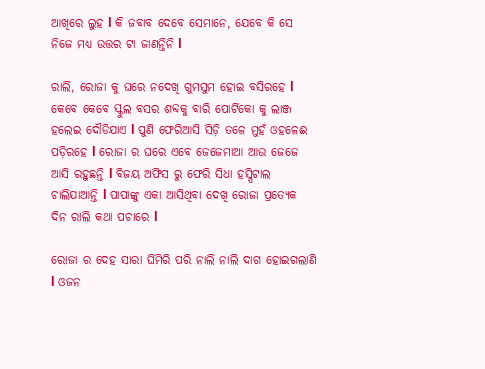ଆଖିରେ ଲୁହ l କି ଜବାବ ଦେବେ ସେମାନେ, ଯେବେ କି ସେ ନିଜେ ମଧ୍ୟ ଉତ୍ତର ଟା ଜାଣନ୍ତିନି l

ରାଲି, ରୋଜା କୁ ଘରେ ନଦେଖି ଗୁମସୁମ ହୋଇ ବସିରହେ l କେବେ କେବେ ସ୍କୁଲ ବସର ଶବ୍ଦକୁ ବାରି ପୋର୍ଟିକୋ କୁ ଲାଞ୍ଜ ହଲେଇ ଦୌଡିଯାଏ l ପୁଣି ଫେରିଆସି ସିଡ଼ି ତଳେ ମୁହଁ ଓହଳେଈ ପଡ଼ିରହେ l ରୋଜା ର ଘରେ ଏବେ ଜେଜେମାଆ ଆଉ ଜେଜେ ଆସି ରହୁଛନ୍ତି l ବିଜୟ ଅଫିସ ରୁ ଫେରି ସିଧା ହସ୍ପିଟାଲ ଚାଲିଯାଆନ୍ତି l ପାପାଙ୍କୁ ଏକା ଆସିଥିବା ଦେଖି ରୋଜା ପ୍ରତ୍ୟେକ ଦିନ ରାଲି କଥା ପଚାରେ l

ରୋଜା ର ଦେହ ସାରା ଘିମିରି ପରି ନାଲି ନାଲି ଦାଗ ହୋଇଗଲାଣି l ଓଜନ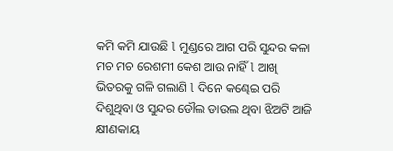କମି କମି ଯାଉଛି l ମୁଣ୍ଡରେ ଆଗ ପରି ସୁନ୍ଦର କଳା ମଚ ମଚ ରେଶମୀ କେଶ ଆଉ ନାହିଁ l ଆଖି ଭିତରକୁ ଗଳି ଗଲାଣି l ଦିନେ କଣ୍ଢେଇ ପରି ଦିଶୁଥିବା ଓ ସୁନ୍ଦର ଡୌଲ ଡାଉଲ ଥିବା ଝିଅଟି ଆଜି କ୍ଷୀଣକାୟ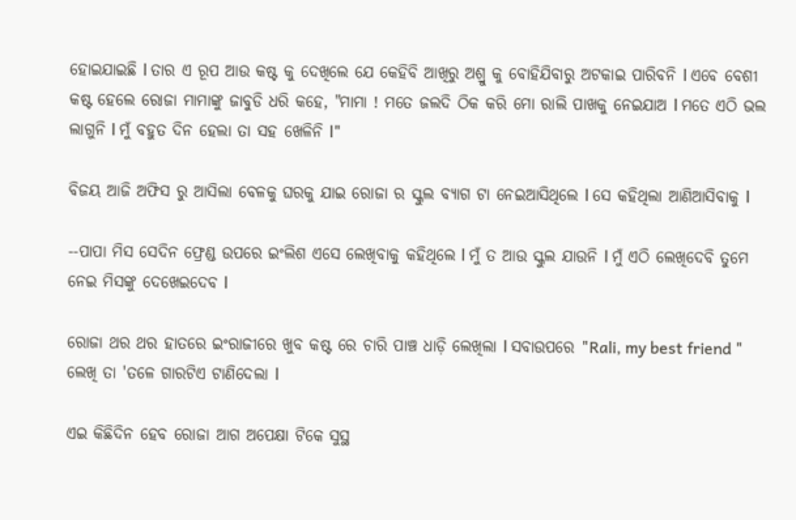ହୋଇଯାଇଛି l ତାର ଏ ରୂପ ଆଉ କଷ୍ଟ କୁ ଦେଖିଲେ ଯେ କେହିବି ଆଖିରୁ ଅଶ୍ରୁ କୁ ବୋହିଯିବାରୁ ଅଟକାଇ ପାରିବନି l ଏବେ ବେଶୀ କଷ୍ଟ ହେଲେ ରୋଜା ମାମାଙ୍କୁ ଜାବୁଡି ଧରି କହେ, "ମାମା ! ମତେ ଜଲଦି ଠିକ କରି ମୋ ରାଲି ପାଖକୁ ନେଇଯାଅ l ମତେ ଏଠି ଭଲ ଲାଗୁନି l ମୁଁ ବହୁତ ଦିନ ହେଲା ତା ସହ ଖେଳିନି l"

ବିଜୟ ଆଜି ଅଫିସ ରୁ ଆସିଲା ବେଳକୁ ଘରକୁ ଯାଇ ରୋଜା ର ସ୍କୁଲ ବ୍ୟାଗ ଟା ନେଇଆସିଥିଲେ l ସେ କହିଥିଲା ଆଣିଆସିବାକୁ l

--ପାପା ମିସ ସେଦିନ ଫ୍ରେଣ୍ଡ ଉପରେ ଇଂଲିଶ ଏସେ ଲେଖିବାକୁ କହିଥିଲେ l ମୁଁ ତ ଆଉ ସ୍କୁଲ ଯାଉନି l ମୁଁ ଏଠି ଲେଖିଦେବି ତୁମେ ନେଇ ମିସଙ୍କୁ ଦେଖେଇଦେବ l

ରୋଜା ଥର ଥର ହାତରେ ଇଂରାଜୀରେ ଖୁବ କଷ୍ଟ ରେ ଚାରି ପାଞ୍ଚ ଧାଡ଼ି ଲେଖିଲା l ସବାଉପରେ "Rali, my best friend " ଲେଖି ତା 'ତଳେ ଗାରଟିଏ ଟାଣିଦେଲା l

ଏଇ କିଛିଦିନ ହେବ ରୋଜା ଆଗ ଅପେକ୍ଷା ଟିକେ ସୁସ୍ଥ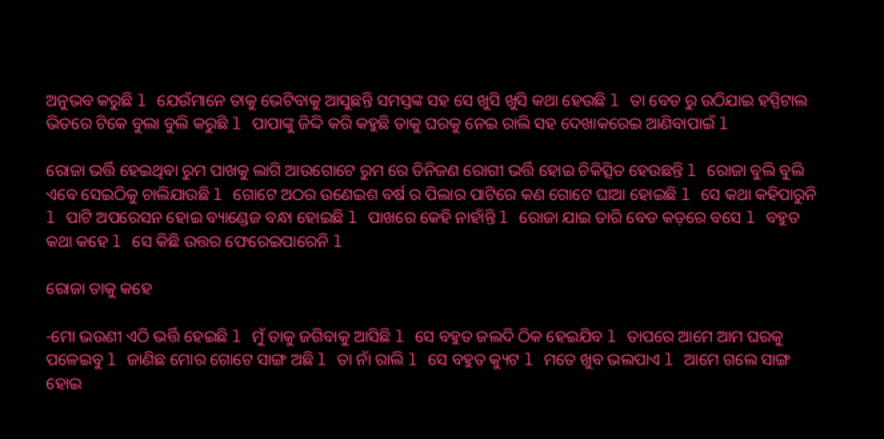ଅନୁଭବ କରୁଛି l ଯେଉଁମାନେ ତାକୁ ଭେଟିବାକୁ ଆସୁଛନ୍ତି ସମସ୍ତଙ୍କ ସହ ସେ ଖୁସି ଖୁସି କଥା ହେଉଛି l ତା ବେଡ ରୁ ଉଠିଯାଇ ହସ୍ପିଟାଲ ଭିତରେ ଟିକେ ବୁଲା ବୁଲି କରୁଛି l ପାପାଙ୍କୁ ଜିଦ୍ଦି କରି କହୁଛି ତାକୁ ଘରକୁ ନେଇ ରାଲି ସହ ଦେଖାକରେଇ ଆଣିବାପାଇଁ l

ରୋଜା ଭର୍ତ୍ତି ହେଇଥିବା ରୁମ ପାଖକୁ ଲାଗି ଆଉଗୋଟେ ରୁମ ରେ ତିନିଜଣ ରୋଗୀ ଭର୍ତ୍ତି ହୋଇ ଚିକିତ୍ସିତ ହେଉଛନ୍ତି l ରୋଜା ବୁଲି ବୁଲି ଏବେ ସେଇଠିକୁ ଚାଲିଯାଉଛି l ଗୋଟେ ଅଠର ଉଣେଇଶ ବର୍ଷ ର ପିଲାର ପାଟିରେ କଣ ଗୋଟେ ଘାଆ ହୋଇଛି l ସେ କଥା କହିପାରୁନି l ପାଟି ଅପରେସନ ହୋଇ ବ୍ୟାଣ୍ଡେଜ ବନ୍ଧା ହୋଇଛି l ପାଖରେ କେହି ନାହାଁନ୍ତି l ରୋଜା ଯାଇ ତାରି ବେଡ କଡ଼ରେ ବସେ l ବହୁତ କଥା କହେ l ସେ କିଛି ଉତ୍ତର ଫେରେଇପାରେନି l

ରୋଜା ତାକୁ କହେ

-ମୋ ଭଉଣୀ ଏଠି ଭର୍ତ୍ତି ହେଇଛି l ମୁଁ ତାକୁ ଜଗିବାକୁ ଆସିଛି l ସେ ବହୁତ ଜଲଦି ଠିକ ହେଇଯିବ l ତାପରେ ଆମେ ଆମ ଘରକୁ ପଳେଇବୁ l ଜାଣିଛ ମୋର ଗୋଟେ ସାଙ୍ଗ ଅଛି l ତା ନାଁ ରାଲି l ସେ ବହୁତ କ୍ୟୁଟ l ମତେ ଖୁବ ଭଲପାଏ l ଆମେ ଗଲେ ସାଙ୍ଗ ହୋଇ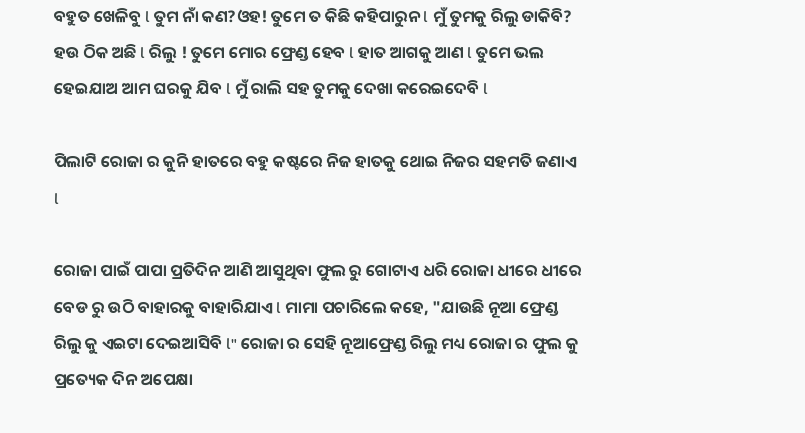ବହୁତ ଖେଳିବୁ l ତୁମ ନାଁ କଣ?ଓହ! ତୁମେ ତ କିଛି କହିପାରୁନ l ମୁଁ ତୁମକୁ ରିଲୁ ଡାକିବି? ହଉ ଠିକ ଅଛି l ରିଲୁ ! ତୁମେ ମୋର ଫ୍ରେଣ୍ଡ ହେବ l ହାତ ଆଗକୁ ଆଣ l ତୁମେ ଭଲ ହେଇଯାଅ ଆମ ଘରକୁ ଯିବ l ମୁଁ ରାଲି ସହ ତୁମକୁ ଦେଖା କରେଇଦେବି l

ପିଲାଟି ରୋଜା ର କୁନି ହାତରେ ବହୁ କଷ୍ଟରେ ନିଜ ହାତକୁ ଥୋଇ ନିଜର ସହମତି ଜଣାଏ l

ରୋଜା ପାଇଁ ପାପା ପ୍ରତିଦିନ ଆଣି ଆସୁଥିବା ଫୁଲ ରୁ ଗୋଟାଏ ଧରି ରୋଜା ଧୀରେ ଧୀରେ ବେଡ ରୁ ଉଠି ବାହାରକୁ ବାହାରିଯାଏ l ମାମା ପଚାରିଲେ କହେ, "ଯାଉଛି ନୂଆ ଫ୍ରେଣ୍ଡ ରିଲୁ କୁ ଏଇଟା ଦେଇଆସିବି l" ରୋଜା ର ସେହି ନୂଆଫ୍ରେଣ୍ଡ ରିଲୁ ମଧ୍ୟ ରୋଜା ର ଫୁଲ କୁ ପ୍ରତ୍ୟେକ ଦିନ ଅପେକ୍ଷା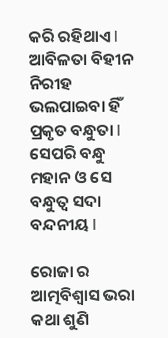କରି ରହିଥାଏ l ଆବିଳତା ବିହୀନ ନିରୀହ ଭଲପାଇବା ହିଁ ପ୍ରକୃତ ବନ୍ଧୁତା l ସେପରି ବନ୍ଧୁ ମହାନ ଓ ସେ ବନ୍ଧୁତ୍ୱ ସଦା ବନ୍ଦନୀୟ l

ରୋଜା ର ଆତ୍ମବିଶ୍ଵାସ ଭରା କଥା ଶୁଣି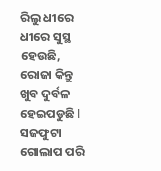ରିଲୁ ଧୀରେ ଧୀରେ ସୁସ୍ଥ ହେଉଛି, ରୋଜା କିନ୍ତୁ ଖୁବ ଦୁର୍ବଳ ହେଇପଡୁଛି l ସଜଫୁଟା ଗୋଲାପ ପରି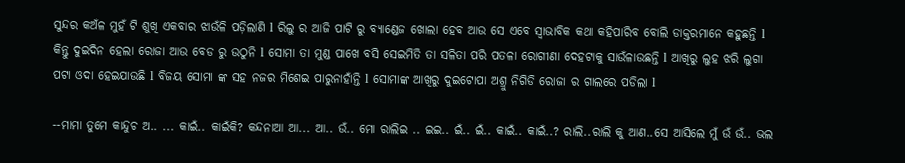ସୁନ୍ଦର କଅଁଳ ମୁହଁ ଟି ଶୁଖି ଏକବାର ଝାଉଁଳି ପଡ଼ିଲାଣି l ରିଲୁ ର ଆଜି ପାଟି ରୁ ବ୍ୟାଣ୍ଡେଜ ଖୋଲା ହେବ ଆଉ ସେ ଏବେ ସ୍ୱାଭାବିକ କଥା କହିପାରିବ ବୋଲି ଡାକ୍ତରମାନେ କହୁଛନ୍ତି l କିନ୍ତୁ ଦୁଇଦିନ ହେଲା ରୋଜା ଆଉ ବେଡ ରୁ ଉଠୁନି l ସୋମା ତା ମୁଣ୍ଡ ପାଖେ ବସି ସେଇମିତି ତା ସଳିତା ପରି ପତଳା ରୋଗୀଣା ଦେହଟାକୁ ସାଉଁଳାଉଛନ୍ତି l ଆଖିରୁ ଲୁହ ଝରି ଲୁଗା ପଟା ଓଦା ହେଇଯାଉଛି l ବିଜୟ ସୋମା ଙ୍କ ସହ ନଜର ମିଶେଇ ପାରୁନାହାଁନ୍ତି l ସୋମାଙ୍କ ଆଖିରୁ ଦୁଇଟୋପା ଅଶ୍ରୁ ନିଗିଡି ରୋଜା ର ଗାଲରେ ପଡିଲା l

--ମାମା ତୁମେ କାନ୍ଦୁଚ ଅ.. ... କାଇଁ.. କାଇଁକି? କନ୍ଦନାଆ ଆ... ଆ.. ଉଁ.. ମୋ ରାଲିଇ .. ଇଇ.. ଇଁ.. ଇଁ.. କାଇଁ.. କାଇଁ..? ରାଲି..ରାଲି କୁ ଆଣ..ସେ ଆସିଲେ ମୁଁ ଉଁ ଉଁ.. ଭଲ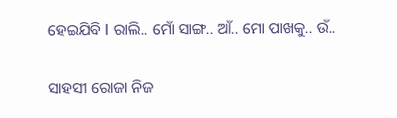ହେଇଯିବି l ରାଲି.. ମୋଁ ସାଙ୍ଗ.. ଆଁ.. ମୋ ପାଖକୁ.. ଉଁ..

ସାହସୀ ରୋଜା ନିଜ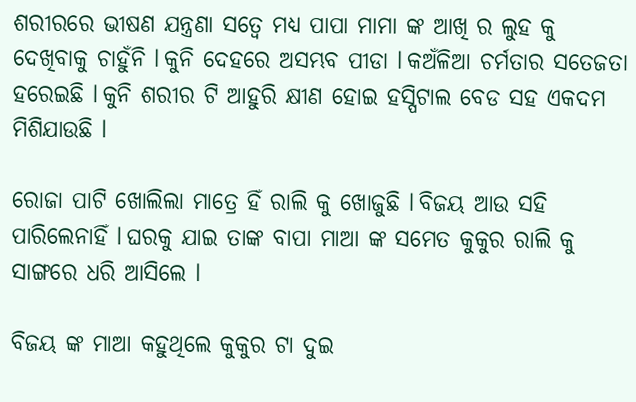ଶରୀରରେ ଭୀଷଣ ଯନ୍ତ୍ରଣା ସତ୍ୱେ ମଧ୍ୟ ପାପା ମାମା ଙ୍କ ଆଖି ର ଲୁହ କୁ ଦେଖିବାକୁ ଚାହୁଁନି l କୁନି ଦେହରେ ଅସମ୍ଭବ ପୀଡା l କଅଁଳିଆ ଚର୍ମତାର ସତେଜତା ହରେଇଛି l କୁନି ଶରୀର ଟି ଆହୁରି କ୍ଷୀଣ ହୋଇ ହସ୍ପିଟାଲ ବେଡ ସହ ଏକଦମ ମିଶିଯାଉଛି l

ରୋଜା ପାଟି ଖୋଲିଲା ମାତ୍ରେ ହିଁ ରାଲି କୁ ଖୋଜୁଛି l ବିଜୟ ଆଉ ସହି ପାରିଲେନାହିଁ l ଘରକୁ ଯାଇ ତାଙ୍କ ବାପା ମାଆ ଙ୍କ ସମେତ କୁକୁର ରାଲି କୁ ସାଙ୍ଗରେ ଧରି ଆସିଲେ l

ବିଜୟ ଙ୍କ ମାଆ କହୁଥିଲେ କୁକୁର ଟା ଦୁଇ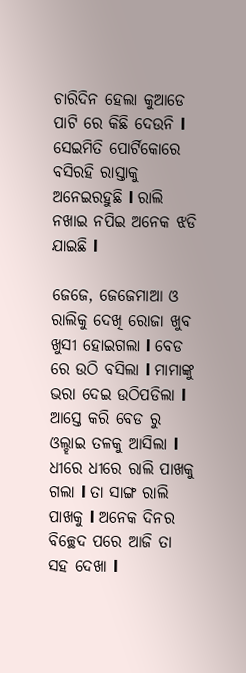ଚାରିଦିନ ହେଲା କୁଆଡେ ପାଟି ରେ କିଛି ଦେଉନି l ସେଇମିତି ପୋର୍ଟିକୋରେ ବସିରହି ରାସ୍ତାକୁ ଅନେଇରହୁଛି l ରାଲି ନଖାଇ ନପିଇ ଅନେକ ଝଡି ଯାଇଛି l

ଜେଜେ, ଜେଜେମାଆ ଓ ରାଲିକୁ ଦେଖି ରୋଜା ଖୁବ ଖୁସୀ ହୋଇଗଲା l ବେଡ ରେ ଉଠି ବସିଲା l ମାମାଙ୍କୁ ଭରା ଦେଇ ଉଠିପଡିଲା l ଆସ୍ତେ କରି ବେଡ ରୁ ଓଲ୍ହାଇ ତଳକୁ ଆସିଲା l ଧୀରେ ଧୀରେ ରାଲି ପାଖକୁ ଗଲା l ତା ସାଙ୍ଗ ରାଲି ପାଖକୁ l ଅନେକ ଦିନର ବିଚ୍ଛେଦ ପରେ ଆଜି ତା ସହ ଦେଖା l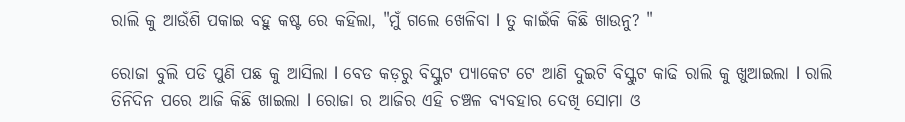ରାଲି କୁ ଆଉଁଶି ପକାଇ ବହୁ କଷ୍ଟ ରେ କହିଲା, "ମୁଁ ଗଲେ ଖେଳିବା l ତୁ କାଇଁକି କିଛି ଖାଉନୁ? "

ରୋଜା ବୁଲି ପଡି ପୁଣି ପଛ କୁ ଆସିଲା l ବେଡ କଡ଼ରୁ ବିସ୍କୁଟ ପ୍ୟାକେଟ ଟେ ଆଣି ଦୁଇଟି ବିସ୍କୁଟ କାଢି ରାଲି କୁ ଖୁଆଇଲା l ରାଲି ତିନିଦିନ ପରେ ଆଜି କିଛି ଖାଇଲା l ରୋଜା ର ଆଜିର ଏହି ଚଞ୍ଚଳ ବ୍ୟବହାର ଦେଖି ସୋମା ଓ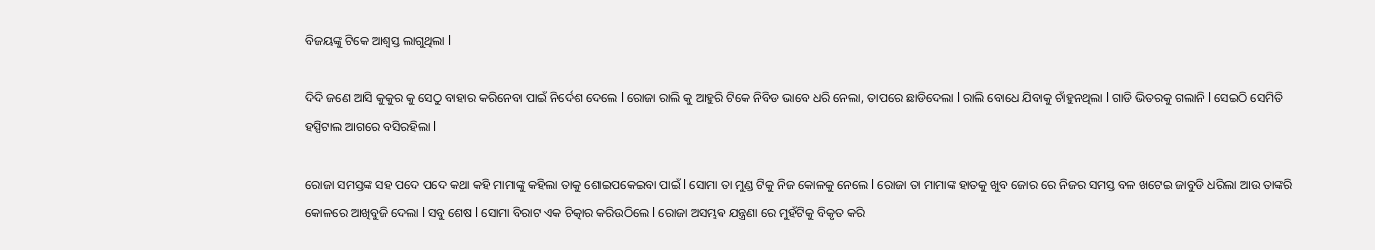ବିଜୟଙ୍କୁ ଟିକେ ଆଶ୍ଵସ୍ତ ଲାଗୁଥିଲା l

ଦିଦି ଜଣେ ଆସି କୁକୁର କୁ ସେଠୁ ବାହାର କରିନେବା ପାଇଁ ନିର୍ଦେଶ ଦେଲେ l ରୋଜା ରାଲି କୁ ଆହୁରି ଟିକେ ନିବିଡ ଭାବେ ଧରି ନେଲା, ତାପରେ ଛାଡିଦେଲା l ରାଲି ବୋଧେ ଯିବାକୁ ଚାଁହୁନଥିଲା l ଗାଡି ଭିତରକୁ ଗଲାନି l ସେଇଠି ସେମିତି ହସ୍ପିଟାଲ ଆଗରେ ବସିରହିଲା l

ରୋଜା ସମସ୍ତଙ୍କ ସହ ପଦେ ପଦେ କଥା କହି ମାମାଙ୍କୁ କହିଲା ତାକୁ ଶୋଇପକେଇବା ପାଇଁ l ସୋମା ତା ମୁଣ୍ଡ ଟିକୁ ନିଜ କୋଳକୁ ନେଲେ l ରୋଜା ତା ମାମାଙ୍କ ହାତକୁ ଖୁବ ଜୋର ରେ ନିଜର ସମସ୍ତ ବଳ ଖଟେଇ ଜାବୁଡି ଧରିଲା ଆଉ ତାଙ୍କରି କୋଳରେ ଆଖିବୁଜି ଦେଲା l ସବୁ ଶେଷ l ସୋମା ବିରାଟ ଏକ ଚିତ୍କାର କରିଉଠିଲେ l ରୋଜା ଅସମ୍ଭଵ ଯନ୍ତ୍ରଣା ରେ ମୁହଁଟିକୁ ବିକୃତ କରି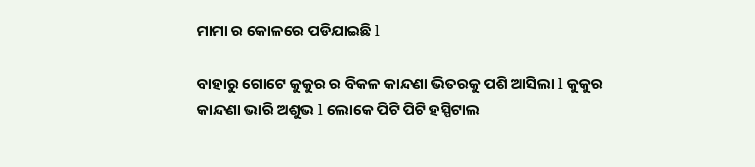ମାମା ର କୋଳରେ ପଡିଯାଇଛି l

ବାହାରୁ ଗୋଟେ କୁକୁର ର ବିକଳ କାନ୍ଦଣା ଭିତରକୁ ପଶି ଆସିଲା l କୁକୁର କାନ୍ଦଣା ଭାରି ଅଶୁଭ l ଲୋକେ ପିଟି ପିଟି ହସ୍ପିଟାଲ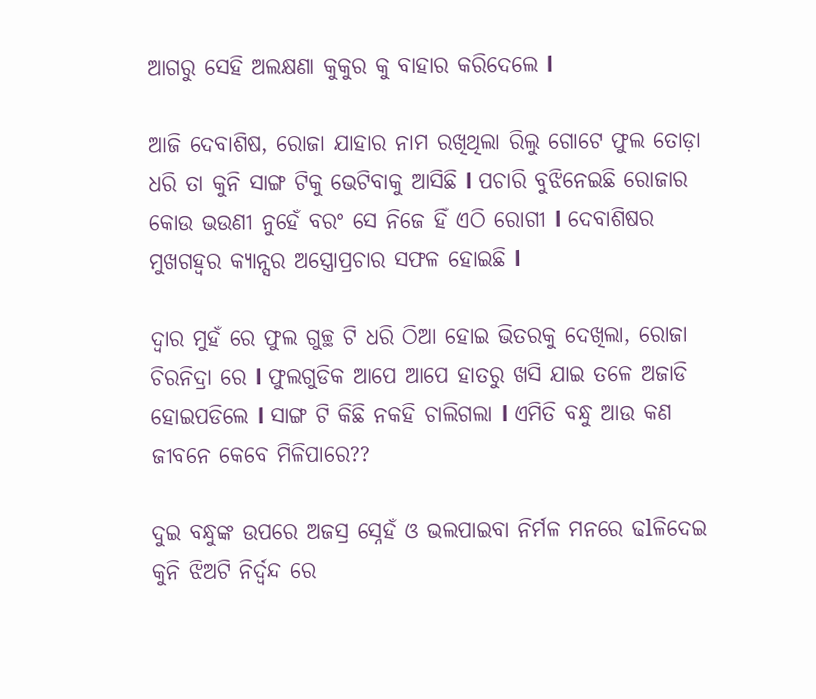ଆଗରୁ ସେହି ଅଲକ୍ଷଣା କୁକୁର କୁ ବାହାର କରିଦେଲେ l

ଆଜି ଦେବାଶିଷ, ରୋଜା ଯାହାର ନାମ ରଖିଥିଲା ରିଲୁ ଗୋଟେ ଫୁଲ ତୋଡ଼ା ଧରି ତା କୁନି ସାଙ୍ଗ ଟିକୁ ଭେଟିବାକୁ ଆସିଛି l ପଚାରି ବୁଝିନେଇଛି ରୋଜାର କୋଉ ଭଉଣୀ ନୁହେଁ ବରଂ ସେ ନିଜେ ହିଁ ଏଠି ରୋଗୀ l ଦେବାଶିଷର ମୁଖଗହ୍ୱର କ୍ୟାନ୍ସର ଅସ୍ତ୍ରୋପ୍ରଚାର ସଫଳ ହୋଇଛି l

ଦ୍ୱାର ମୁହଁ ରେ ଫୁଲ ଗୁଚ୍ଛ ଟି ଧରି ଠିଆ ହୋଇ ଭିତରକୁ ଦେଖିଲା, ରୋଜା ଚିରନିଦ୍ରା ରେ l ଫୁଲଗୁଡିକ ଆପେ ଆପେ ହାତରୁ ଖସି ଯାଇ ତଳେ ଅଜାଡି ହୋଇପଡିଲେ l ସାଙ୍ଗ ଟି କିଛି ନକହି ଚାଲିଗଲା l ଏମିତି ବନ୍ଧୁ ଆଉ କଣ ଜୀବନେ କେବେ ମିଳିପାରେ??

ଦୁଇ ବନ୍ଧୁଙ୍କ ଉପରେ ଅଜସ୍ର ସ୍ନେହଁ ଓ ଭଲପାଇବା ନିର୍ମଳ ମନରେ ଢlଳିଦେଇ କୁନି ଝିଅଟି ନିର୍ଦ୍ୱନ୍ଦ ରେ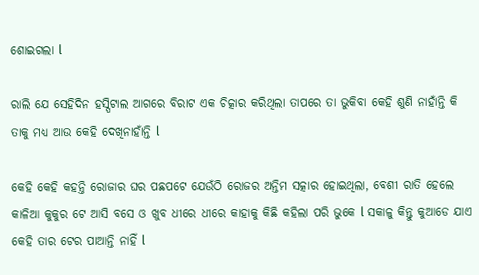ଶୋଇଗଲା l

ରାଲି ଯେ ସେହିଦିନ ହସ୍ପିଟାଲ ଆଗରେ ବିରାଟ ଏକ ଚିତ୍କାର କରିଥିଲା ତାପରେ ତା ଭୁକିବା କେହି ଶୁଣି ନାହାଁନ୍ତି କି ତାକୁ ମଧ୍ୟ ଆଉ କେହି ଦେଖିନାହାଁନ୍ତି l

କେହି କେହି କହନ୍ତି ରୋଜାର ଘର ପଛପଟେ ଯେଉଁଠି ରୋଜର ଅନ୍ତିମ ସତ୍କାର ହୋଇଥିଲା, ବେଶୀ ରାତି ହେଲେ କାଳିଆ କୁକୁର ଟେ ଆସି ବସେ ଓ ଖୁବ ଧୀରେ ଧୀରେ କାହାକୁ କିଛି କହିଲା ପରି ଭୁକେ l ସକାଳୁ କିନ୍ତୁ କୁଆଡେ ଯାଏ କେହି ତାର ଟେର ପାଆନ୍ତି ନାହିଁ l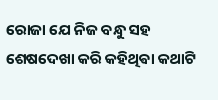ରୋଜା ଯେ ନିଜ ବନ୍ଧୁ ସହ ଶେଷଦେଖା କରି କହିଥିଵା କଥାଟି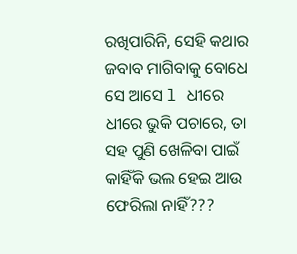ରଖିପାରିନି, ସେହି କଥାର ଜବାବ ମାଗିବାକୁ ବୋଧେ ସେ ଆସେ l ଧୀରେ ଧୀରେ ଭୁକି ପଚାରେ, ତା ସହ ପୁଣି ଖେଳିବା ପାଇଁ କାହିଁକି ଭଲ ହେଇ ଆଉ ଫେରିଲା ନାହିଁ???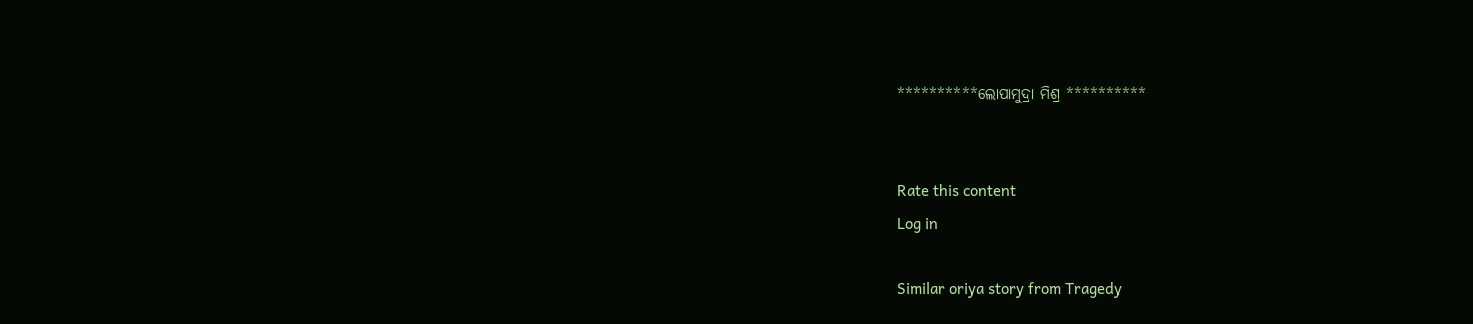**********ଲୋପାମୁଦ୍ରା ମିଶ୍ର **********


Rate this content
Log in

Similar oriya story from Tragedy